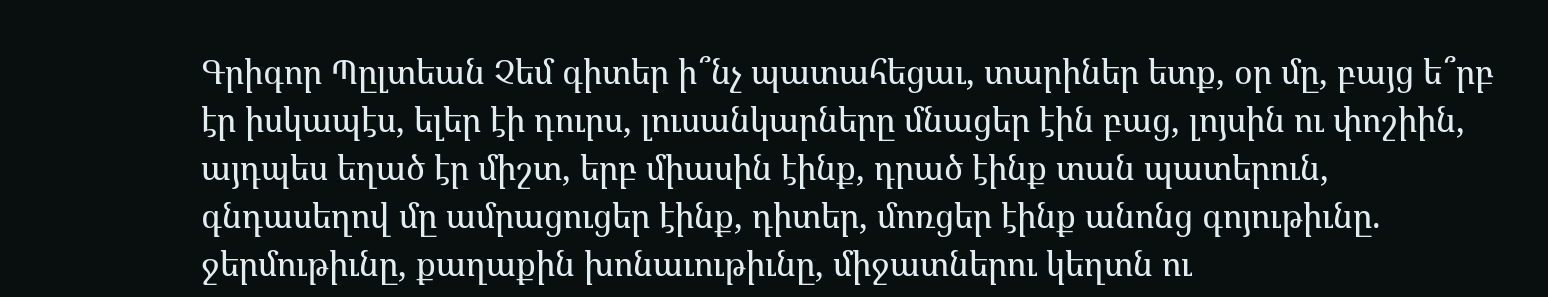Գրիգոր Պըլտեան Չեմ գիտեր ի՞նչ պատահեցաւ, տարիներ ետք, օր մը, բայց ե՞րբ էր իսկապէս, ելեր էի դուրս, լուսանկարները մնացեր էին բաց, լոյսին ու փոշիին, այդպես եղած էր միշտ, երբ միասին էինք, դրած էինք տան պատերուն, գնդասեղով մը ամրացուցեր էինք, դիտեր, մոռցեր էինք անոնց գոյութիւնը. ջերմութիւնը, քաղաքին խոնաւութիւնը, միջատներու կեղտն ու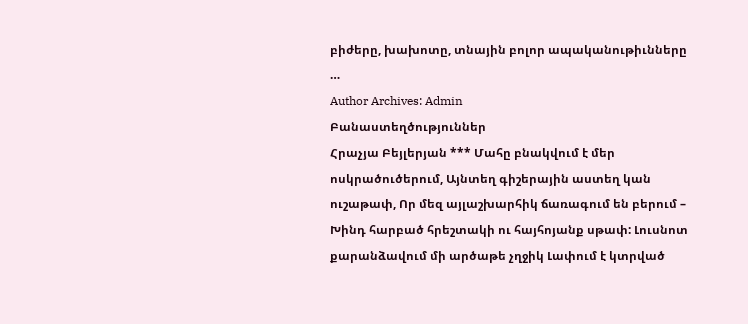բիժերը, խախոտը, տնային բոլոր ապականութիւնները …
Author Archives: Admin
Բանաստեղծություններ
Հրաչյա Բեյլերյան *** Մահը բնակվում է մեր ոսկրածուծերում, Այնտեղ գիշերային աստեղ կան ուշաթափ, Որ մեզ այլաշխարհիկ ճառագում են բերում – Խինդ հարբած հրեշտակի ու հայհոյանք սթափ: Լուսնոտ քարանձավում մի արծաթե չղջիկ Լափում է կտրված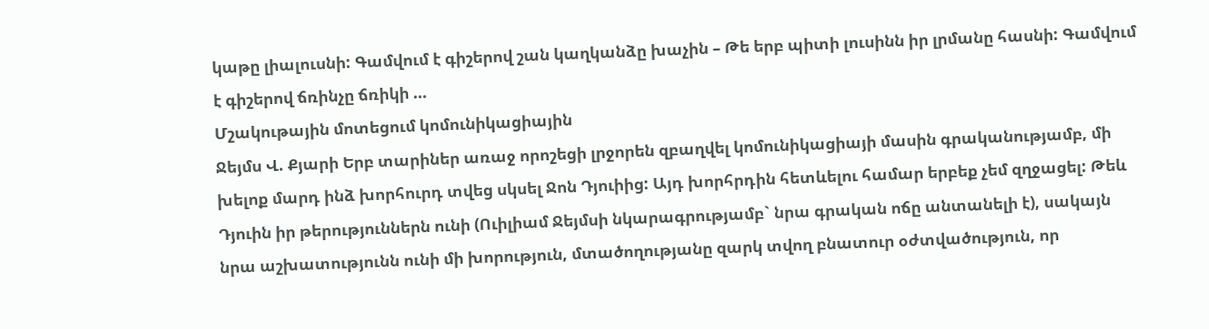կաթը լիալուսնի: Գամվում է գիշերով շան կաղկանձը խաչին – Թե երբ պիտի լուսինն իր լրմանը հասնի: Գամվում է գիշերով ճռինչը ճռիկի …
Մշակութային մոտեցում կոմունիկացիային
Ջեյմս Վ. Քյարի Երբ տարիներ առաջ որոշեցի լրջորեն զբաղվել կոմունիկացիայի մասին գրականությամբ, մի խելոք մարդ ինձ խորհուրդ տվեց սկսել Ջոն Դյուիից: Այդ խորհրդին հետևելու համար երբեք չեմ զղջացել: Թեև Դյուին իր թերություններն ունի (Ուիլիամ Ջեյմսի նկարագրությամբ` նրա գրական ոճը անտանելի է), սակայն նրա աշխատությունն ունի մի խորություն, մտածողությանը զարկ տվող բնատուր օժտվածություն, որ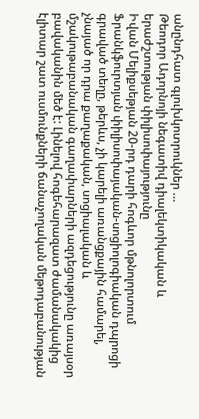անընդհատ գլուխկոտրուկներ …
Թեոդոր Ադորնոյի նեգատիվ դիալեկտիկական և երաժշտության փիլիսոփայությունը
Իվան Մելիքսեթյան 20-րդ դարի հոգևոր մթնոլորտում Ֆրանկֆուրտյան փիլիսոփայական-սոցիոլոգիական դպրոցի գրաված տեղը, թերևս, չի կարելի առանցքային համարել, չնայած որ դրա քաղաքական, սոցիալական և մշակութաբանական գաղափարների ազդեցությունը առայսօր բավականին մեծ է: Լինելով հոգեհարազատ ժամանակակից էլիտար շատ ուսմունքների ճանաչողական մեթոդաբանության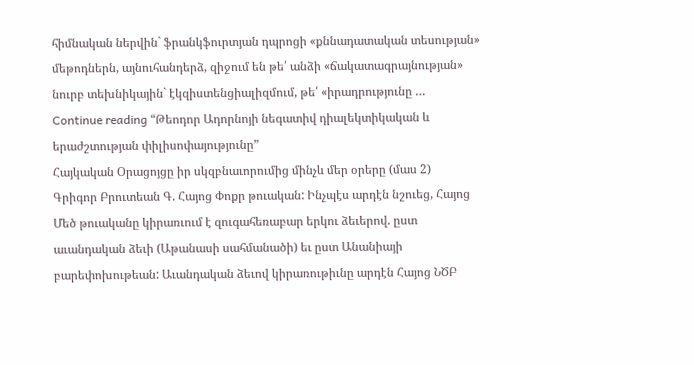հիմնական ներվին` ֆրանկֆուրտյան դպրոցի «քննադատական տեսության» մեթոդներն, այնուհանդերձ, զիջում են թե՛ անձի «ճակատագրայնության» նուրբ տեխնիկային` էկզիստենցիալիզմում, թե՛ «իրադրությունը …
Continue reading “Թեոդոր Ադորնոյի նեգատիվ դիալեկտիկական և երաժշտության փիլիսոփայությունը”
Հայկական Օրացոյցը իր սկզբնաւորումից մինչև մեր օրերը (մաս 2)
Գրիգոր Բրուտեան Գ. Հայոց Փոքր թուական: Ինչպէս արդէն նշուեց, Հայոց Մեծ թուականը կիրառւում է զուգահեռաբար երկու ձեւերով. ըստ աւանդական ձեւի (Աթանասի սահմանածի) եւ ըստ Անանիայի բարեփոխութեան: Աւանդական ձեւով կիրառութիւնը արդէն Հայոց ՆԾԲ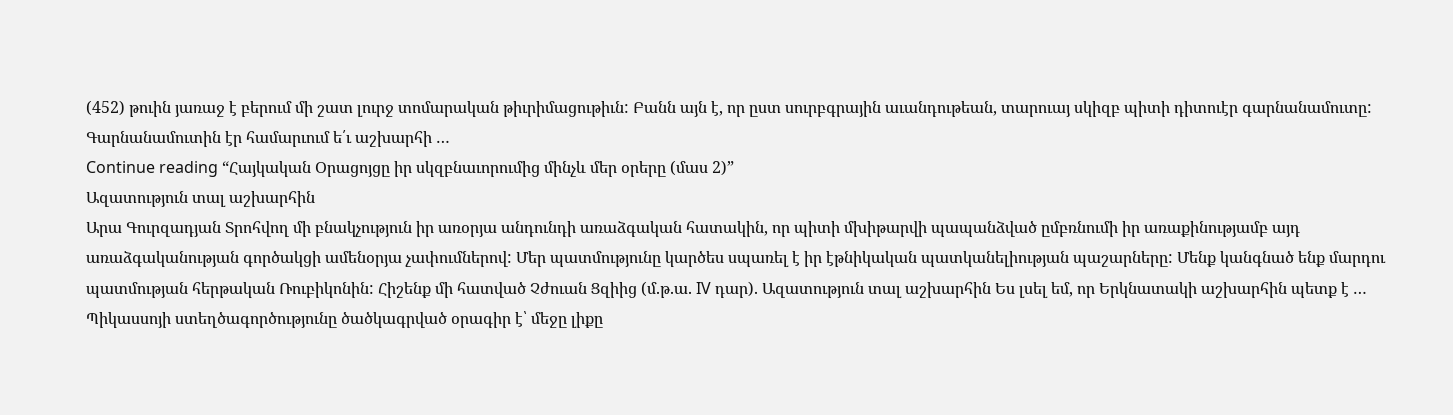(452) թուին յառաջ է բերում մի շատ լուրջ տոմարական թիւրիմացութիւն: Բանն այն է, որ ըստ սուրբգրային աւանդութեան, տարուայ սկիզբ պիտի դիտուէր գարնանամուտը: Գարնանամուտին էր համարւում ե՛ւ աշխարհի …
Continue reading “Հայկական Օրացոյցը իր սկզբնաւորումից մինչև մեր օրերը (մաս 2)”
Ազատություն տալ աշխարհին
Արա Գուրզադյան Տրոհվող մի բնակչություն իր առօրյա անդունդի առաձգական հատակին, որ պիտի մխիթարվի պապանձված ըմբռնումի իր առաքինությամբ այդ առաձգականության գործակցի ամենօրյա չափումներով: Մեր պատմությունը կարծես սպառել է իր էթնիկական պատկանելիության պաշարները: Մենք կանգնած ենք մարդու պատմության հերթական Ռուբիկոնին: Հիշենք մի հատված Չժուան Ցզիից (մ.թ.ա. IV դար). Ազատություն տալ աշխարհին Ես լսել եմ, որ Երկնատակի աշխարհին պետք է …
Պիկասսոյի ստեղծագործությունը ծածկագրված օրագիր է՝ մեջը լիքը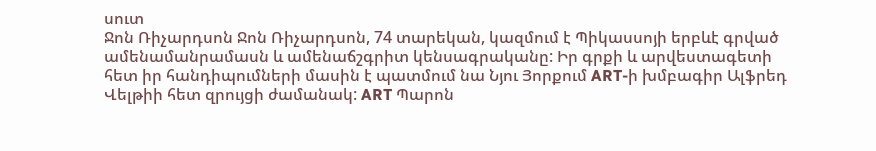սուտ
Ջոն Ռիչարդսոն Ջոն Ռիչարդսոն, 74 տարեկան, կազմում է Պիկասսոյի երբևէ գրված ամենամանրամասն և ամենաճշգրիտ կենսագրականը: Իր գրքի և արվեստագետի հետ իր հանդիպումների մասին է պատմում նա Նյու Յորքում ART-ի խմբագիր Ալֆրեդ Վելթիի հետ զրույցի ժամանակ: ART Պարոն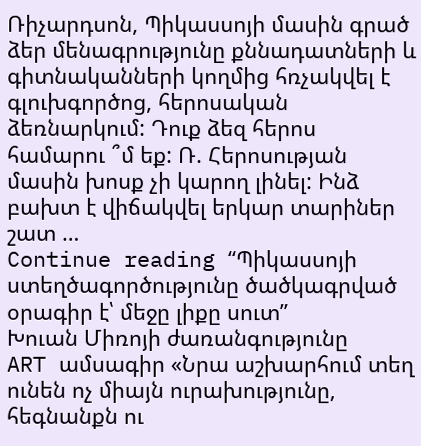Ռիչարդսոն, Պիկասսոյի մասին գրած ձեր մենագրությունը քննադատների և գիտնականների կողմից հռչակվել է գլուխգործոց, հերոսական ձեռնարկում: Դուք ձեզ հերոս համարու ՞մ եք: Ռ. Հերոսության մասին խոսք չի կարող լինել: Ինձ բախտ է վիճակվել երկար տարիներ շատ …
Continue reading “Պիկասսոյի ստեղծագործությունը ծածկագրված օրագիր է՝ մեջը լիքը սուտ”
Խուան Միռոյի ժառանգությունը
ART ամսագիր «Նրա աշխարհում տեղ ունեն ոչ միայն ուրախությունը, հեգնանքն ու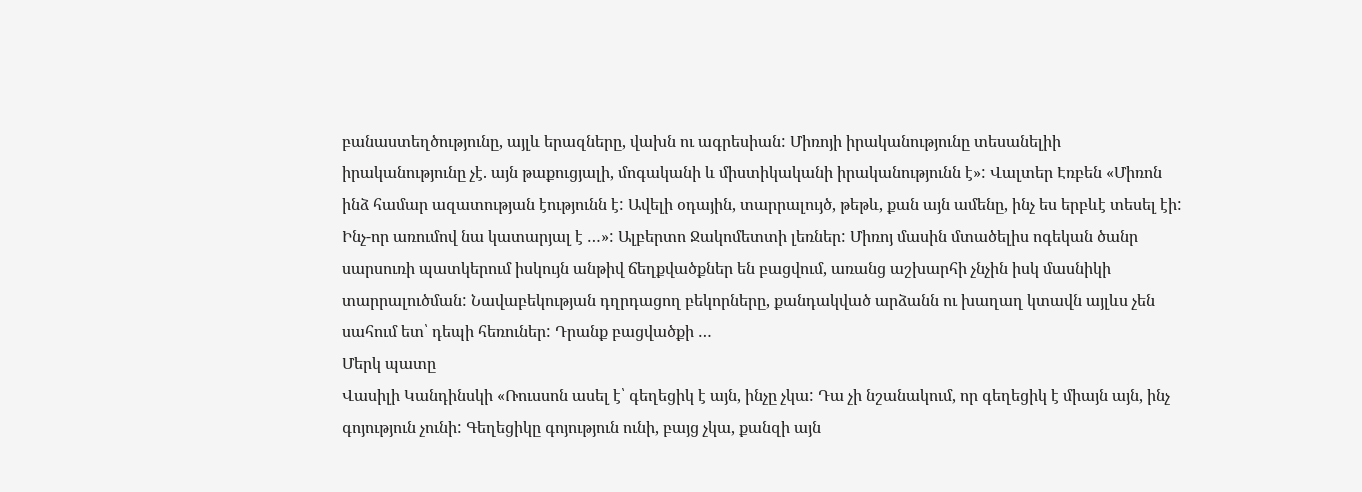բանաստեղծությունը, այլև երազները, վախն ու ագրեսիան: Միռոյի իրականությունը տեսանելիի իրականությունը չէ. այն թաքուցյալի, մոգականի և միստիկականի իրականությունն է»: Վալտեր Էռբեն «Միռոն ինձ համար ազատության էությունն է: Ավելի օդային, տարրալույծ, թեթև, քան այն ամենը, ինչ ես երբևէ տեսել էի: Ինչ-որ առումով նա կատարյալ է …»: Ալբերտո Ջակոմետտի լեռներ: Միռոյ մասին մտածելիս ոգեկան ծանր սարսուռի պատկերում իսկույն անթիվ ճեղքվածքներ են բացվում, առանց աշխարհի չնչին իսկ մասնիկի տարրալուծման: Նավաբեկության դղրդացող բեկորները, քանդակված արձանն ու խաղաղ կտավն այլևս չեն սահում ետ՝ դեպի հեռուներ: Դրանք բացվածքի …
Մերկ պատը
Վասիլի Կանդինսկի «Ռուսսոն ասել է՝ գեղեցիկ է այն, ինչը չկա: Դա չի նշանակում, որ գեղեցիկ է միայն այն, ինչ գոյություն չունի: Գեղեցիկը գոյություն ունի, բայց չկա, քանզի այն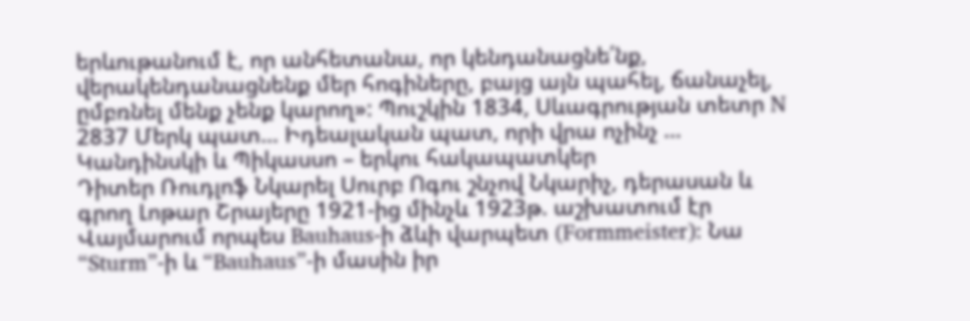երևութանում է, որ անհետանա, որ կենդանացնե՛նք, վերակենդանացնենք մեր հոգիները, բայց այն պահել, ճանաչել, ըմբռնել մենք չենք կարող»: Պուշկին 1834, Սևագրության տետր N 2837 Մերկ պատ… Իդեալական պատ, որի վրա ոչինչ …
Կանդինսկի և Պիկասսո – երկու հակապատկեր
Դիտեր Ռուդլոֆ Նկարել Սուրբ Ոգու շնչով Նկարիչ, դերասան և գրող Լոթար Շրայերը 1921-ից մինչև 1923թ. աշխատում էր Վայմարում որպես Bauhaus-ի ձևի վարպետ (Formmeister): Նա “Sturm”-ի և “Bauhaus”-ի մասին իր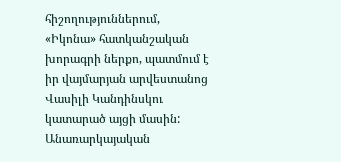հիշողություններում, «Իկոնա» հատկանշական խորագրի ներքո, պատմում է իր վայմարյան արվեստանոց Վասիլի Կանդինսկու կատարած այցի մասին: Անառարկայական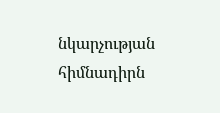նկարչության հիմնադիրն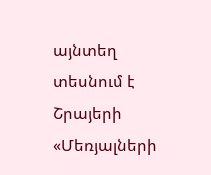այնտեղ տեսնում է Շրայերի «Մեռյալների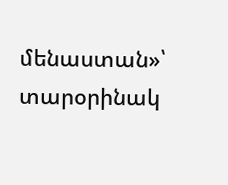մենաստան»՝ տարօրինակ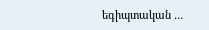եգիպտական …